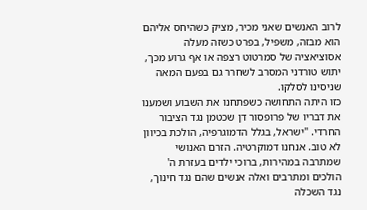לרוב האנשים שאני מכיר, מציק כשהיחס אליהם הוא מבזה, משפיל, בפרט כשזה מעלה אסוציאציה של סמרטוט רצפה או אף גרוע מכך, יתוש טורדני המסרב לשחרר גם בפעם המאה שניסינו לסלקו.
כזו היתה התחושה כשפתחנו את השבוע ושמענו את דבריו של פרופסור דן שכטמן נגד הציבור החרדי. "ישראל, בגלל הדמוגרפיה, הולכת בכיוון לא טוב. אנחנו דמוקרטיה. הזרם האנושי שמתרבה במהירות, ברוכי ילדים בעזרת ה' הולכים ומתרבים ואלה אנשים שהם נגד חינוך, נגד השכלה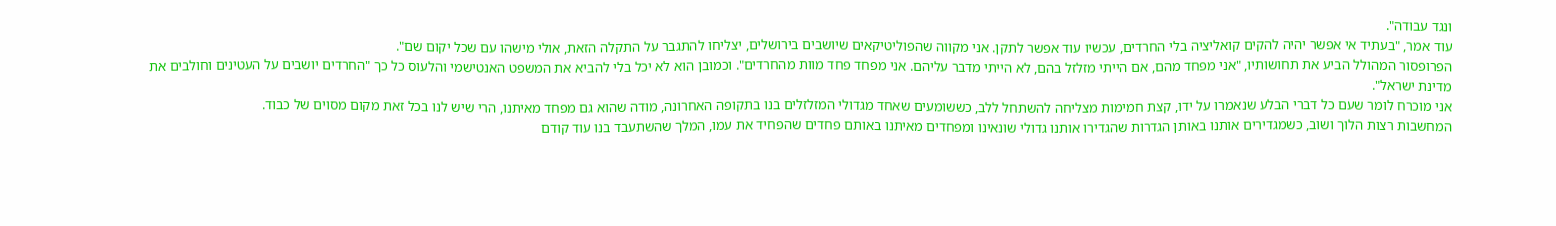ונגד עבודה".
עוד אמר, "בעתיד אי אפשר יהיה להקים קואליציה בלי החרדים, עכשיו עוד אפשר לתקן. אני מקווה שהפוליטיקאים שיושבים בירושלים, יצליחו להתגבר על התקלה הזאת, אולי מישהו עם שכל יקום שם".
הפרופסור המהולל הביע את תחושותיו, "אני מפחד מהם, אם הייתי מזלזל בהם, לא הייתי מדבר עליהם. אני מפחד פחד מוות מהחרדים". וכמובן הוא לא יכל בלי להביא את המשפט האנטישמי והלעוס כל כך "החרדים יושבים על העטינים וחולבים את מדינת ישראל".
אני מוכרח לומר שעם כל דברי הבלע שנאמרו על ידו, קצת חמימות מצליחה להשתחל ללב, כששומעים שאחד מגדולי המזלזלים בנו בתקופה האחרונה, מודה שהוא גם מפחד מאיתנו, הרי שיש לנו בכל זאת מקום מסוים של כבוד.
המחשבות רצות הלוך ושוב, כשמגדירים אותנו באותן הגדרות שהגדירו אותנו גדולי שונאינו ומפחדים מאיתנו באותם פחדים שהפחיד את עמו, המלך שהשתעבד בנו עוד קודם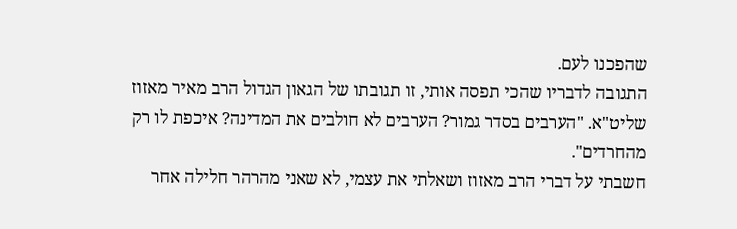שהפכנו לעם.
התגובה לדבריו שהכי תפסה אותי, זו תגובתו של הגאון הגדול הרב מאיר מאזוז שליט"א. "הערבים בסדר גמור? הערבים לא חולבים את המדינה? איכפת לו רק מהחרדים".
חשבתי על דברי הרב מאזוז ושאלתי את עצמי, לא שאני מהרהר חלילה אחר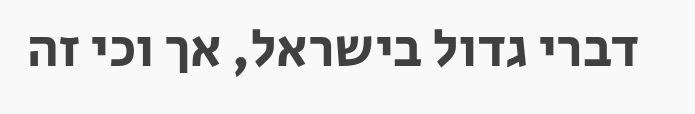דברי גדול בישראל, אך וכי זה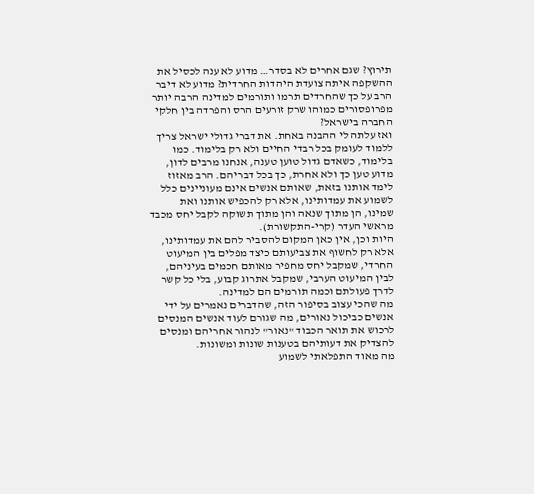תירוץ? שגם אחרים לא בסדר… מדוע לא ענה לכסיל את ההשקפה איתה צועדת היהדות החרדית? מדוע לא דיבר הרב על כך שהחרדים תרמו ותורמים למדינה הרבה יותר מפרופסורים כמוהו שרק זורעים הרס והפרדה בין חלקי החברה בישראל?
ואז עלתה לי ההבנה באחת. את דברי גדולי ישראל צריך ללמוד לעומק בכל רבדי החיים ולא רק בלימוד. כמו בלימוד, כשאדם גדול טוען טענה, אנחנו מרבים לדון, מדוע טען כך ולא אחרת, כך בכל דבריהם. הרב מאזוז לימד אותנו בזאת, שאותם אנשים אינם מעוניינים כלל לשמוע את עמדותינו, אלא רק להכפיש אותנו ואת שמינו, הן מתוך שנאה והן מתוך תשוקה לקבל יחס מכבד מראשי העדר (קרי-התקשורת).
היות וכן, אין כאן המקום להסביר להם את עמדותינו, אלא רק לחשוף את צביעותם כיצד מפלים בין המיעוט החרדי, שמקבל יחס מחפיר מאותם חכמים בעיניהם, לבין המיעוט הערבי, שמקבל אתרוג קבוע, בלי כל קשר לדרך פעולתם וכמה תורמים הם למדינה.
מה שהכי עצוב בסיפור הזה, שהדברים נאמרים על ידי אנשים כביכול נאורים, מה שגורם לעוד אנשים המנסים לרכוש את תואר הכבוד "נאור" לנהור אחריהם ומנסים להצדיק את דעותיהם בטענות שונות ומשונות.
מה מאוד התפלאתי לשמוע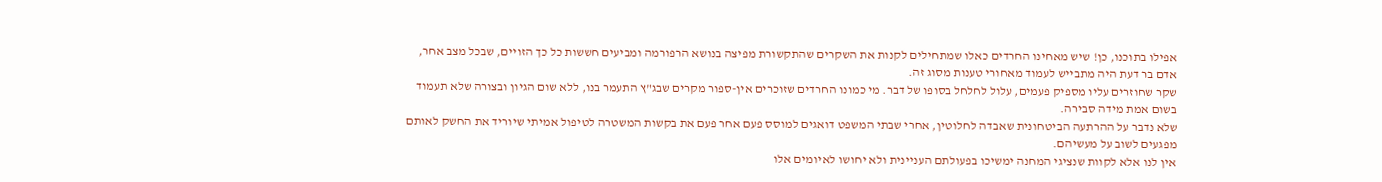אפילו בתוכנו, כן! שיש מאחינו החרדים כאלו שמתחילים לקנות את השקרים שהתקשורת מפיצה בנושא הרפורמה ומביעים חששות כל כך הזויים, שבכל מצב אחר, אדם בר דעת היה מתבייש לעמוד מאחורי טענות מסוג זה.
שקר שחוזרים עליו מספיק פעמים, עלול לחלחל בסופו של דבר. מי כמונו החרדים שזוכרים אין-ספור מקרים שבג"ץ התעמר בנו, ללא שום הגיון ובצורה שלא תעמוד בשום אמת מידה סבירה.
שלא נדבר על ההרתעה הביטחונית שאבדה לחלוטין, אחרי שבתי המשפט דואגים למוסס פעם אחר פעם את בקשות המשטרה לטיפול אמיתי שיוריד את החשק לאותם מפגעים לשוב על מעשיהם.
אין לנו אלא לקוות שנציגי המחנה ימשיכו בפעולתם העניינית ולא יחושו לאיומים אלו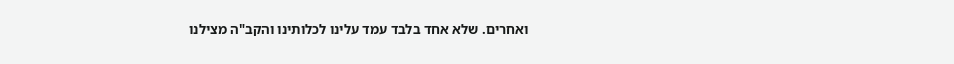ואחרים. שלא אחד בלבד עמד עלינו לכלותינו והקב"ה מצילנו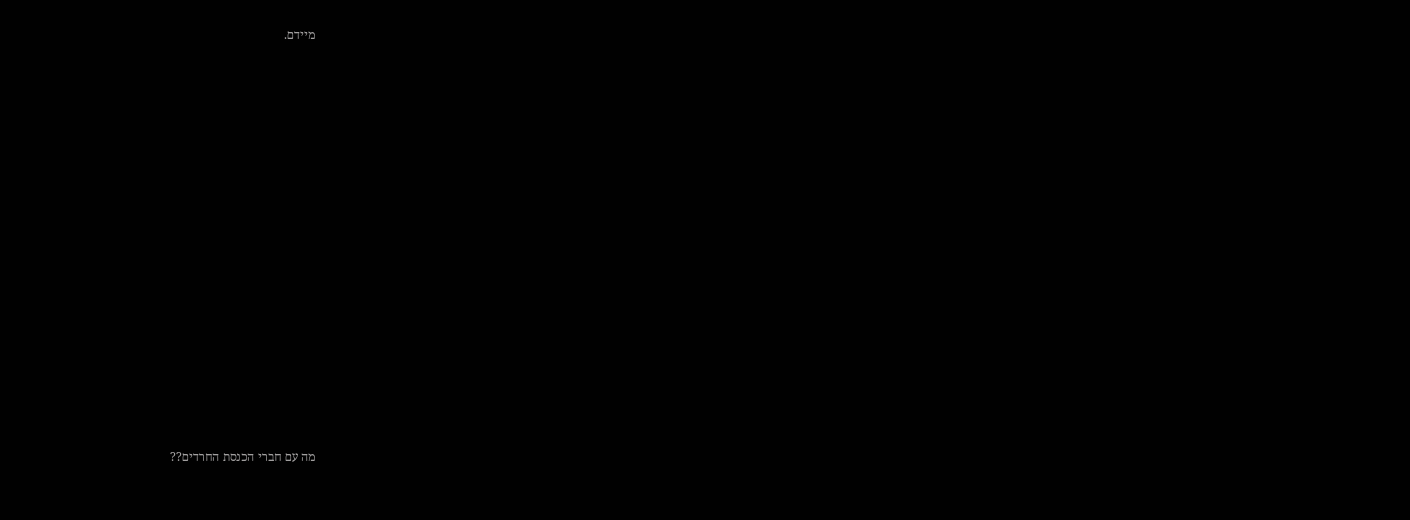מיידם.





















מה עם חברי הכנסת החרדים??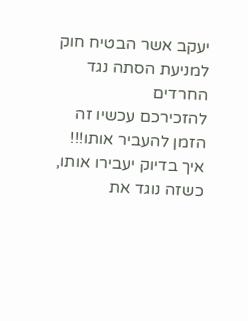יעקב אשר הבטיח חוק למניעת הסתה נגד החרדים
להזכירכם עכשיו זה הזמן להעביר אותו!!!
איך בדיוק יעבירו אותו, כשזה נוגד את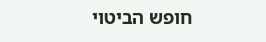חופש הביטוי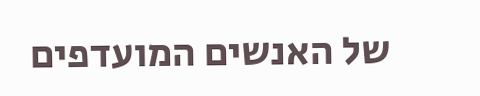של האנשים המועדפים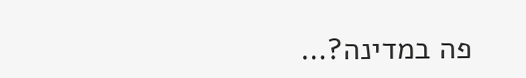פה במדינה?…